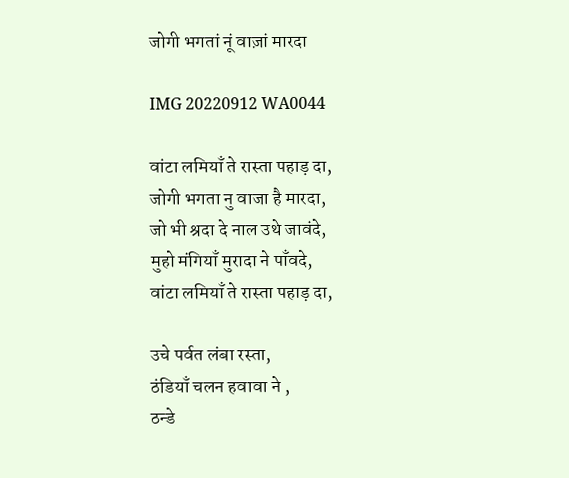जोगी भगतां नूं वाज़ां मारदा

IMG 20220912 WA0044

वांटा लमियाँ ते रास्ता पहाड़ दा,
जोगी भगता नु वाजा है मारदा,
जो भी श्रदा दे नाल उथे जावंदे,
मुहो मंगियाँ मुरादा ने पाँवदे,
वांटा लमियाँ ते रास्ता पहाड़ दा,

उचे पर्वत लंबा रस्ता,
ठंडियाँ चलन हवावा ने ,
ठन्डे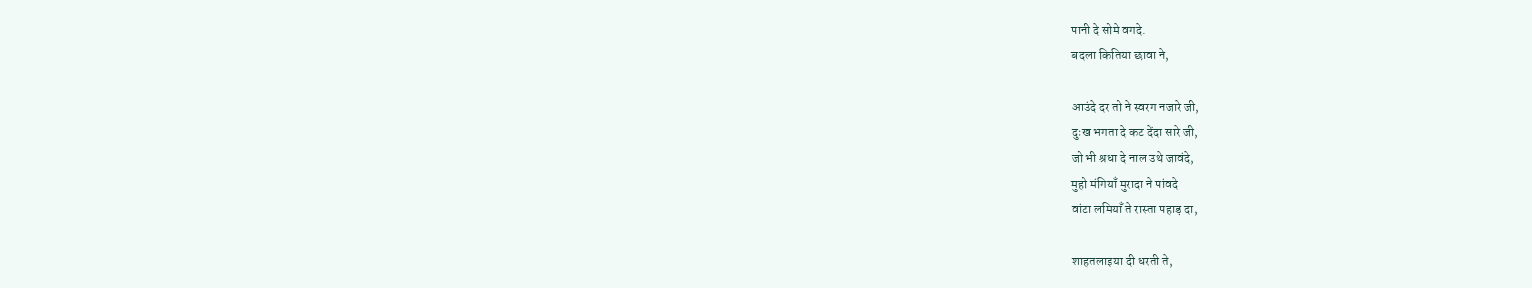पानी दे सोमे वगदे.
बदला कितिया छावा ने,

आउंदे दर तो ने स्वरग नजारे जी,
दुःख भगता दे कट देंदा सारे जी,
जो भी श्रधा दे नाल उथे जावंदे,
मुहो मंगियाँ मुरादा ने पांवदे
वांटा लमियाँ ते रास्ता पहाड़ दा,

शाहतलाइया दी धरती ते,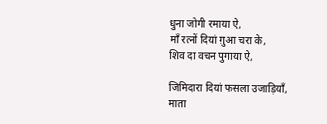धुना जोगी रमाया ऐ,
माँ रत्नों दियां ग़ुआ चरा के,
शिव दा वचन पुगाया ऐ,

जिमिदारा दियां फसला उजाड़ियाँ,
माता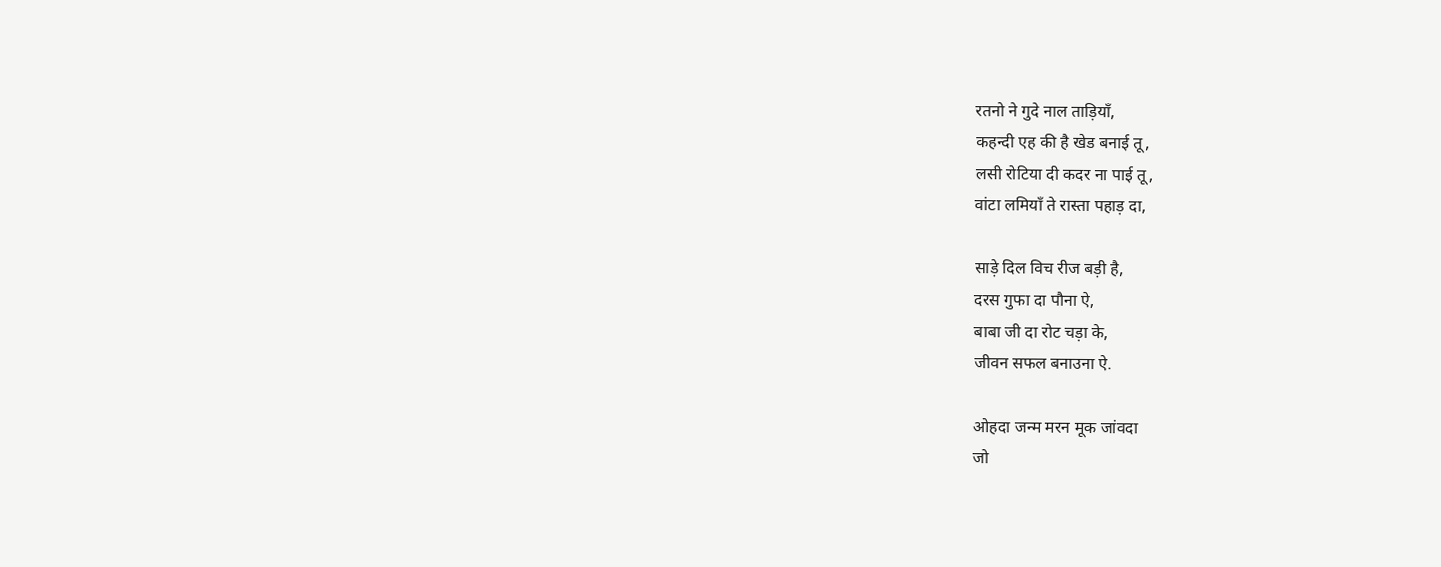रतनो ने गुदे नाल ताड़ियाँ,
कहन्दी एह की है खेड बनाई तू,
लसी रोटिया दी कदर ना पाई तू,
वांटा लमियाँ ते रास्ता पहाड़ दा,

साड़े दिल विच रीज बड़ी है,
दरस गुफा दा पौना ऐ,
बाबा जी दा रोट चड़ा के,
जीवन सफल बनाउना ऐ.

ओहदा जन्म मरन मूक जांवदा
जो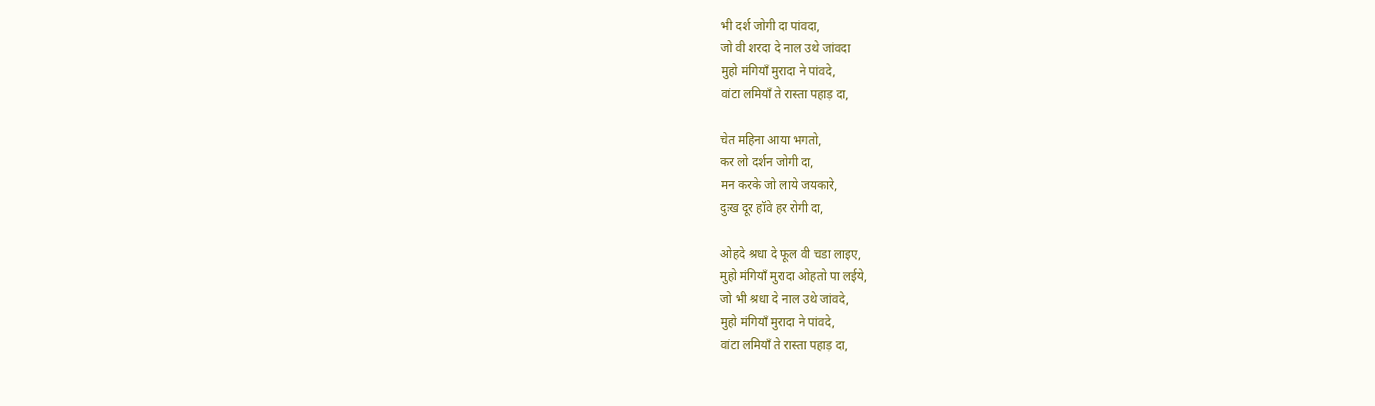भी दर्श जोगी दा पांवदा,
जो वी शरदा दे नाल उथे जांवदा
मुहो मंगियाँ मुरादा ने पांवदे,
वांटा लमियाँ ते रास्ता पहाड़ दा,

चेत महिना आया भगतो,
कर लो दर्शन जोगी दा,
मन करके जो लाये जयकारे,
दुःख दूर हॉवे हर रोगी दा,

ओहदे श्रधा दे फूल वी चडा लाइए,
मुहो मंगियाँ मुरादा ओहतो पा लईये,
जो भी श्रधा दे नाल उथे जांवदे,
मुहो मंगियाँ मुरादा ने पांवदे,
वांटा लमियाँ ते रास्ता पहाड़ दा,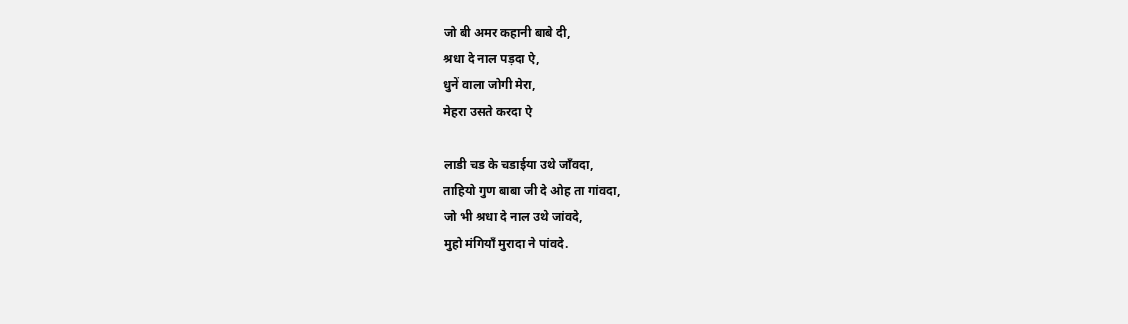जो बी अमर कहानी बाबे दी,
श्रधा दे नाल पड़दा ऐ,
धुनें वाला जोगी मेरा,
मेहरा उसते करदा ऐ

लाडी चड के चडाईया उथे जाँवदा,
ताहियो गुण बाबा जी दे ओह ता गांवदा,
जो भी श्रधा दे नाल उथे जांवदे,
मुहो मंगियाँ मुरादा ने पांवदे.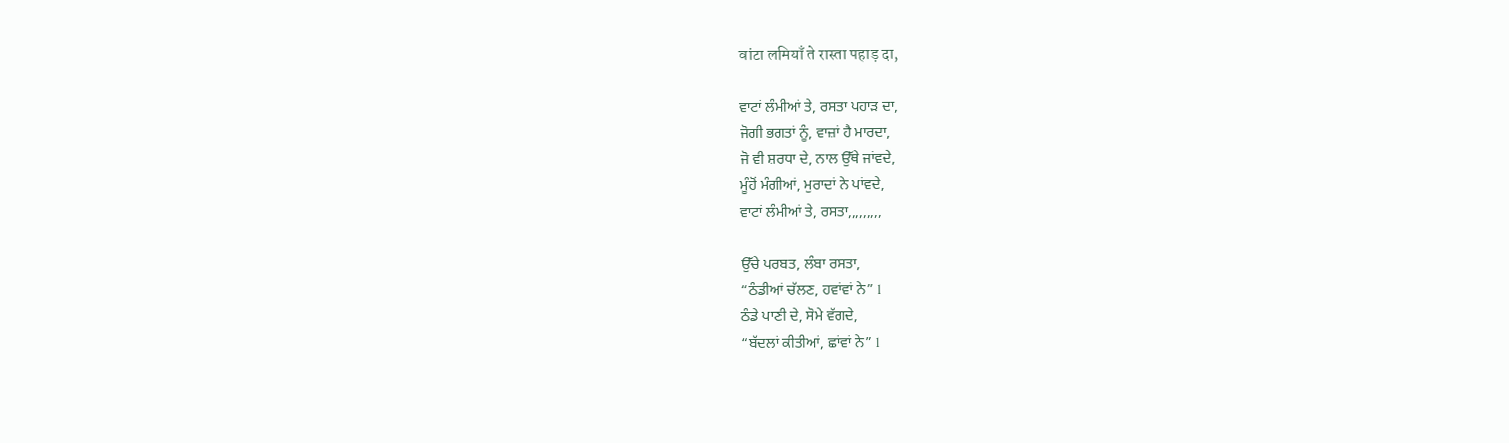वांटा लमियाँ ते रास्ता पहाड़ दा,

ਵਾਟਾਂ ਲੰਮੀਆਂ ਤੇ, ਰਸਤਾ ਪਹਾੜ ਦਾ,
ਜੋਗੀ ਭਗਤਾਂ ਨੂੰ, ਵਾਜ਼ਾਂ ਹੈ ਮਾਰਦਾ,
ਜੋ ਵੀ ਸ਼ਰਧਾ ਦੇ, ਨਾਲ ਉੱਥੇ ਜਾਂਵਦੇ,
ਮੂੰਹੋਂ ਮੰਗੀਆਂ, ਮੁਰਾਦਾਂ ਨੇ ਪਾਂਵਦੇ,
ਵਾਟਾਂ ਲੰਮੀਆਂ ਤੇ, ਰਸਤਾ,,,,,,,,,

ਉੱਚੇ ਪਰਬਤ, ਲੰਬਾ ਰਸਤਾ,
“ਠੰਡੀਆਂ ਚੱਲਣ, ਹਵਾਂਵਾਂ ਨੇ” l
ਠੰਡੇ ਪਾਣੀ ਦੇ, ਸੋਮੇ ਵੱਗਦੇ,
“ਬੱਦਲਾਂ ਕੀਤੀਆਂ, ਛਾਂਵਾਂ ਨੇ” l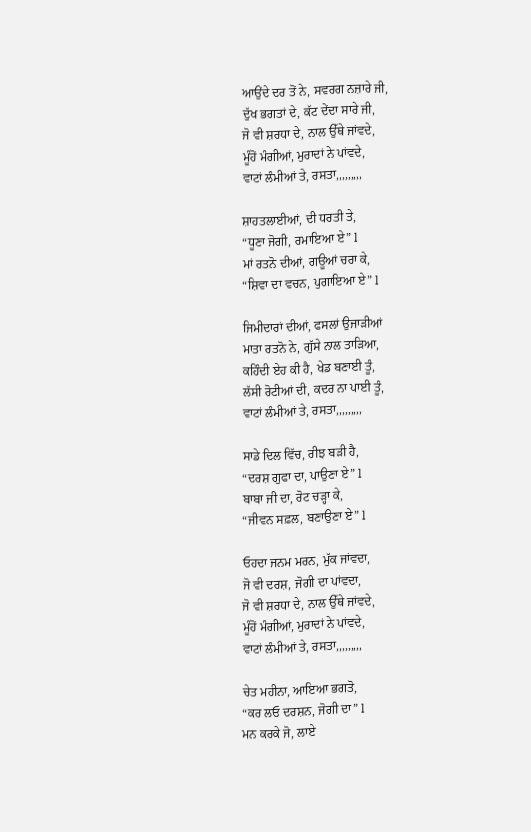ਆਉਂਦੇ ਦਰ ਤੋਂ ਨੇ, ਸਵਰਗ ਨਜ਼ਾਰੇ ਜੀ,
ਦੁੱਖ ਭਗਤਾਂ ਦੇ, ਕੱਟ ਦੇਂਦਾ ਸਾਰੇ ਜੀ,
ਜੋ ਵੀ ਸ਼ਰਧਾ ਦੇ, ਨਾਲ ਉੱਥੇ ਜਾਂਵਦੇ,
ਮੂੰਹੋਂ ਮੰਗੀਆਂ, ਮੁਰਾਦਾਂ ਨੇ ਪਾਂਵਦੇ,
ਵਾਟਾਂ ਲੰਮੀਆਂ ਤੇ, ਰਸਤਾ,,,,,,,,,

ਸ਼ਾਹਤਲਾਈਆਂ, ਦੀ ਧਰਤੀ ਤੇ,
“ਧੂਣਾ ਜੋਗੀ, ਰਮਾਇਆ ਏ” l
ਮਾਂ ਰਤਨੋ ਦੀਆਂ, ਗਊਆਂ ਚਰਾ ਕੇ,
“ਸ਼ਿਵਾ ਦਾ ਵਚਨ, ਪੁਗਾਇਆ ਏ” l

ਜਿਮੀਦਾਰਾਂ ਦੀਆਂ, ਫਸਲਾਂ ਉਜਾੜੀਆਂ
ਮਾਤਾ ਰਤਨੋ ਨੇ, ਗੁੱਸੇ ਨਾਲ ਤਾੜਿਆ,
ਕਹਿੰਦੀ ਏਹ ਕੀ ਹੈ, ਖੇਡ ਬਣਾਈ ਤੂੰ,
ਲੱਸੀ ਰੋਟੀਆਂ ਦੀ, ਕਦਰ ਨਾ ਪਾਈ ਤੂੰ,
ਵਾਟਾਂ ਲੰਮੀਆਂ ਤੇ, ਰਸਤਾ,,,,,,,,,

ਸਾਡੇ ਦਿਲ ਵਿੱਚ, ਰੀਝ ਬੜੀ ਹੈ,
“ਦਰਸ਼ ਗੁਫਾ ਦਾ, ਪਾਉਣਾ ਏ” l
ਬਾਬਾ ਜੀ ਦਾ, ਰੋਟ ਚੜ੍ਹਾ ਕੇ,
“ਜੀਵਨ ਸਫ਼ਲ, ਬਣਾਉਣਾ ਏ” l

ਓਹਦਾ ਜਨਮ ਮਰਨ, ਮੁੱਕ ਜਾਂਵਦਾ,
ਜੋ ਵੀ ਦਰਸ਼, ਜੋਗੀ ਦਾ ਪਾਂਵਦਾ,
ਜੋ ਵੀ ਸ਼ਰਧਾ ਦੇ, ਨਾਲ ਉੱਥੇ ਜਾਂਵਦੇ,
ਮੂੰਹੋਂ ਮੰਗੀਆਂ, ਮੁਰਾਦਾਂ ਨੇ ਪਾਂਵਦੇ,
ਵਾਟਾਂ ਲੰਮੀਆਂ ਤੇ, ਰਸਤਾ,,,,,,,,,

ਚੇਤ ਮਹੀਨਾ, ਆਇਆ ਭਗਤੋ,
“ਕਰ ਲਓ ਦਰਸ਼ਨ, ਜੋਗੀ ਦਾ” l
ਮਨ ਕਰਕੇ ਜੋ, ਲਾਏ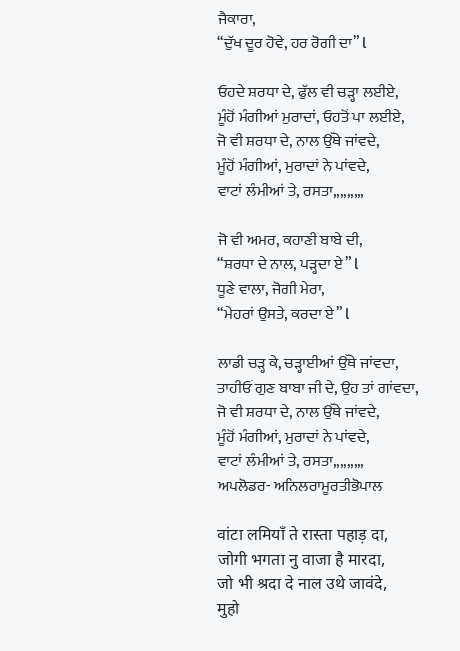ਜੈਕਾਰਾ,
“ਦੁੱਖ ਦੂਰ ਹੋਵੇ, ਹਰ ਰੋਗੀ ਦਾ” l

ਓਹਦੇ ਸ਼ਰਧਾ ਦੇ, ਫੁੱਲ ਵੀ ਚੜ੍ਹਾ ਲਈਏ,
ਮੂੰਹੋਂ ਮੰਗੀਆਂ ਮੁਰਾਦਾਂ, ਓਹਤੋਂ ਪਾ ਲਈਏ,
ਜੋ ਵੀ ਸ਼ਰਧਾ ਦੇ, ਨਾਲ ਉੱਥੇ ਜਾਂਵਦੇ,
ਮੂੰਹੋਂ ਮੰਗੀਆਂ, ਮੁਰਾਦਾਂ ਨੇ ਪਾਂਵਦੇ,
ਵਾਟਾਂ ਲੰਮੀਆਂ ਤੇ, ਰਸਤਾ,,,,,,,,,

ਜੋ ਵੀ ਅਮਰ, ਕਹਾਣੀ ਬਾਬੇ ਦੀ,
“ਸ਼ਰਧਾ ਦੇ ਨਾਲ, ਪੜ੍ਹਦਾ ਏ” l
ਧੂਣੇ ਵਾਲਾ, ਜੋਗੀ ਮੇਰਾ,
“ਮੇਹਰਾਂ ਉਸਤੇ, ਕਰਦਾ ਏ” l

ਲਾਡੀ ਚੜ੍ਹ ਕੇ, ਚੜ੍ਹਾਈਆਂ ਉੱਥੇ ਜਾਂਵਦਾ,
ਤਾਹੀਓਂ ਗੁਣ ਬਾਬਾ ਜੀ ਦੇ, ਉਹ ਤਾਂ ਗਾਂਵਦਾ,
ਜੋ ਵੀ ਸ਼ਰਧਾ ਦੇ, ਨਾਲ ਉੱਥੇ ਜਾਂਵਦੇ,
ਮੂੰਹੋਂ ਮੰਗੀਆਂ, ਮੁਰਾਦਾਂ ਨੇ ਪਾਂਵਦੇ,
ਵਾਟਾਂ ਲੰਮੀਆਂ ਤੇ, ਰਸਤਾ,,,,,,,,,
ਅਪਲੋਡਰ- ਅਨਿਲਰਾਮੂਰਤੀਭੋਪਾਲ

वांटा लमियाँ ते रास्ता पहाड़ दा,
जोगी भगता नु वाजा है मारदा,
जो भी श्रदा दे नाल उथे जावंदे,
मुहो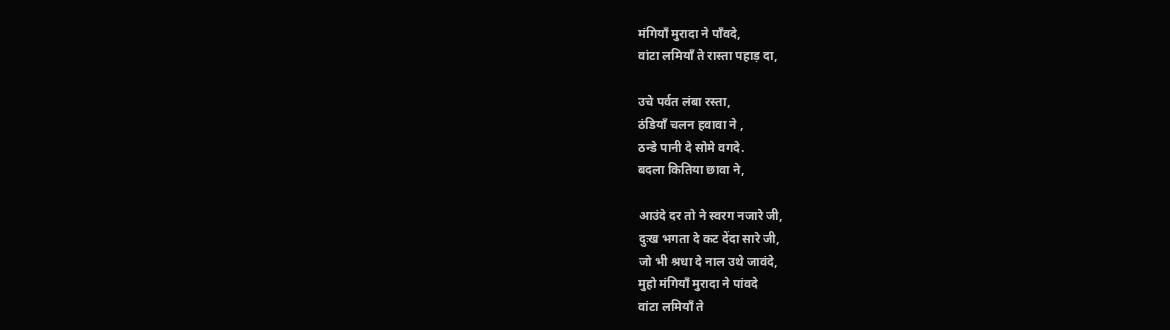मंगियाँ मुरादा ने पाँवदे,
वांटा लमियाँ ते रास्ता पहाड़ दा,

उचे पर्वत लंबा रस्ता,
ठंडियाँ चलन हवावा ने ,
ठन्डे पानी दे सोमे वगदे.
बदला कितिया छावा ने,

आउंदे दर तो ने स्वरग नजारे जी,
दुःख भगता दे कट देंदा सारे जी,
जो भी श्रधा दे नाल उथे जावंदे,
मुहो मंगियाँ मुरादा ने पांवदे
वांटा लमियाँ ते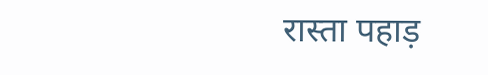रास्ता पहाड़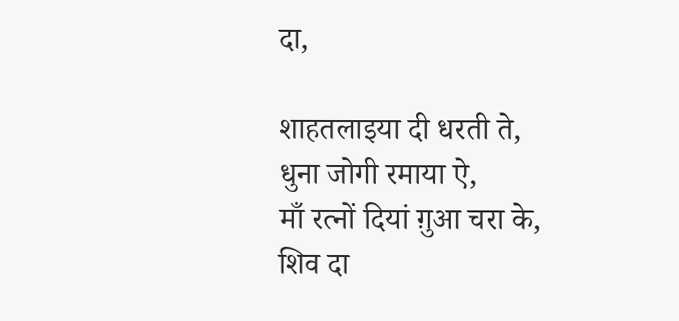दा,

शाहतलाइया दी धरती ते,
धुना जोगी रमाया ऐ,
माँ रत्नों दियां ग़ुआ चरा के,
शिव दा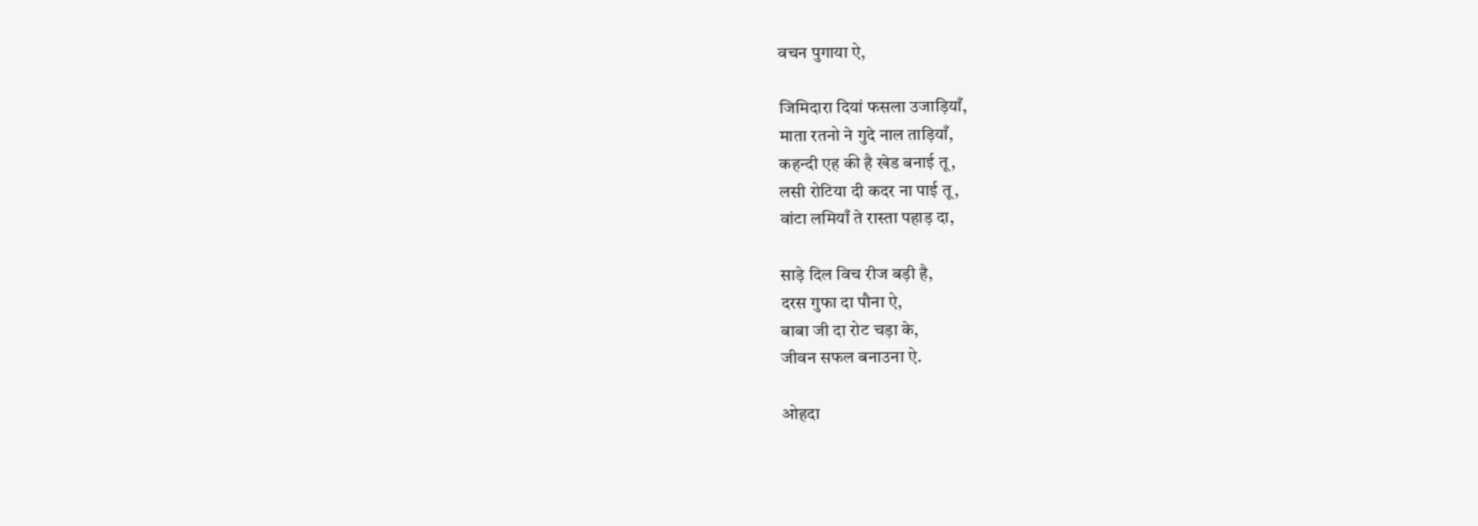वचन पुगाया ऐ,

जिमिदारा दियां फसला उजाड़ियाँ,
माता रतनो ने गुदे नाल ताड़ियाँ,
कहन्दी एह की है खेड बनाई तू,
लसी रोटिया दी कदर ना पाई तू,
वांटा लमियाँ ते रास्ता पहाड़ दा,

साड़े दिल विच रीज बड़ी है,
दरस गुफा दा पौना ऐ,
बाबा जी दा रोट चड़ा के,
जीवन सफल बनाउना ऐ.

ओहदा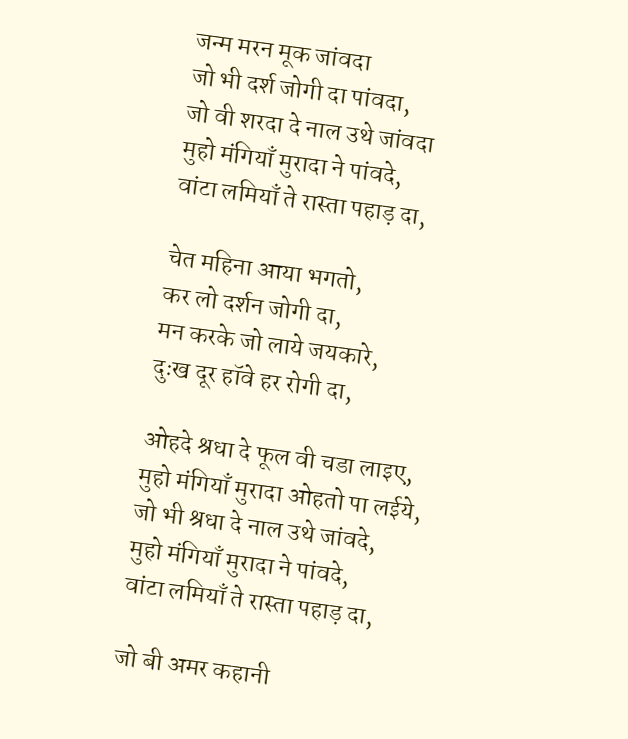जन्म मरन मूक जांवदा
जो भी दर्श जोगी दा पांवदा,
जो वी शरदा दे नाल उथे जांवदा
मुहो मंगियाँ मुरादा ने पांवदे,
वांटा लमियाँ ते रास्ता पहाड़ दा,

चेत महिना आया भगतो,
कर लो दर्शन जोगी दा,
मन करके जो लाये जयकारे,
दुःख दूर हॉवे हर रोगी दा,

ओहदे श्रधा दे फूल वी चडा लाइए,
मुहो मंगियाँ मुरादा ओहतो पा लईये,
जो भी श्रधा दे नाल उथे जांवदे,
मुहो मंगियाँ मुरादा ने पांवदे,
वांटा लमियाँ ते रास्ता पहाड़ दा,

जो बी अमर कहानी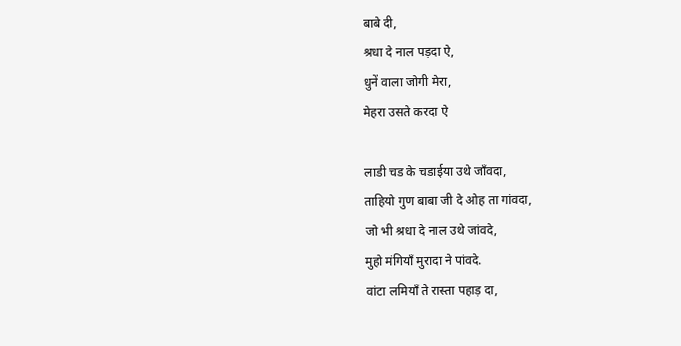बाबे दी,
श्रधा दे नाल पड़दा ऐ,
धुनें वाला जोगी मेरा,
मेहरा उसते करदा ऐ

लाडी चड के चडाईया उथे जाँवदा,
ताहियो गुण बाबा जी दे ओह ता गांवदा,
जो भी श्रधा दे नाल उथे जांवदे,
मुहो मंगियाँ मुरादा ने पांवदे.
वांटा लमियाँ ते रास्ता पहाड़ दा,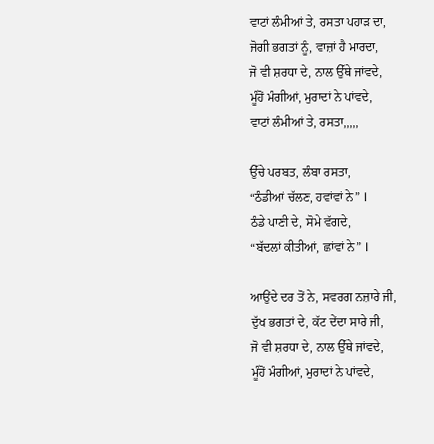ਵਾਟਾਂ ਲੰਮੀਆਂ ਤੇ, ਰਸਤਾ ਪਹਾੜ ਦਾ,
ਜੋਗੀ ਭਗਤਾਂ ਨੂੰ, ਵਾਜ਼ਾਂ ਹੈ ਮਾਰਦਾ,
ਜੋ ਵੀ ਸ਼ਰਧਾ ਦੇ, ਨਾਲ ਉੱਥੇ ਜਾਂਵਦੇ,
ਮੂੰਹੋਂ ਮੰਗੀਆਂ, ਮੁਰਾਦਾਂ ਨੇ ਪਾਂਵਦੇ,
ਵਾਟਾਂ ਲੰਮੀਆਂ ਤੇ, ਰਸਤਾ,,,,,

ਉੱਚੇ ਪਰਬਤ, ਲੰਬਾ ਰਸਤਾ,
“ਠੰਡੀਆਂ ਚੱਲਣ, ਹਵਾਂਵਾਂ ਨੇ” l
ਠੰਡੇ ਪਾਣੀ ਦੇ, ਸੋਮੇ ਵੱਗਦੇ,
“ਬੱਦਲਾਂ ਕੀਤੀਆਂ, ਛਾਂਵਾਂ ਨੇ” l

ਆਉਂਦੇ ਦਰ ਤੋਂ ਨੇ, ਸਵਰਗ ਨਜ਼ਾਰੇ ਜੀ,
ਦੁੱਖ ਭਗਤਾਂ ਦੇ, ਕੱਟ ਦੇਂਦਾ ਸਾਰੇ ਜੀ,
ਜੋ ਵੀ ਸ਼ਰਧਾ ਦੇ, ਨਾਲ ਉੱਥੇ ਜਾਂਵਦੇ,
ਮੂੰਹੋਂ ਮੰਗੀਆਂ, ਮੁਰਾਦਾਂ ਨੇ ਪਾਂਵਦੇ,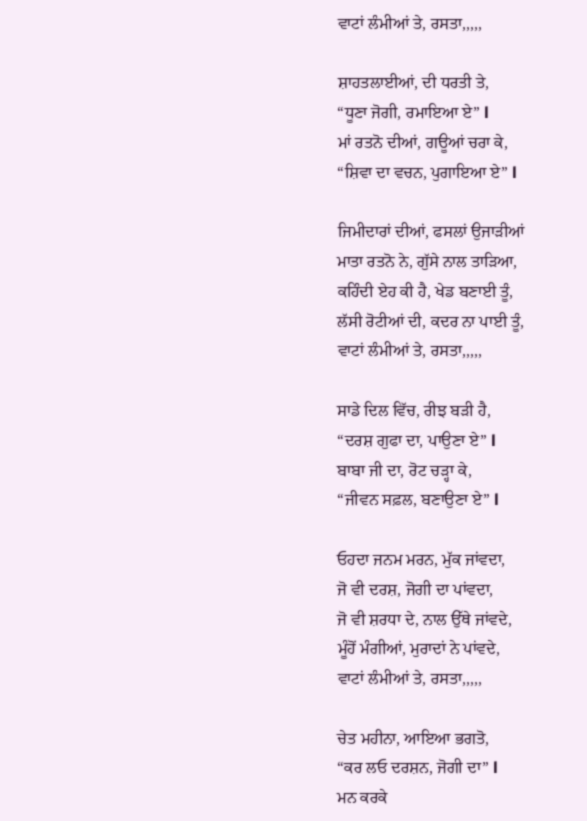ਵਾਟਾਂ ਲੰਮੀਆਂ ਤੇ, ਰਸਤਾ,,,,,

ਸ਼ਾਹਤਲਾਈਆਂ, ਦੀ ਧਰਤੀ ਤੇ,
“ਧੂਣਾ ਜੋਗੀ, ਰਮਾਇਆ ਏ” l
ਮਾਂ ਰਤਨੋ ਦੀਆਂ, ਗਊਆਂ ਚਰਾ ਕੇ,
“ਸ਼ਿਵਾ ਦਾ ਵਚਨ, ਪੁਗਾਇਆ ਏ” l

ਜਿਮੀਦਾਰਾਂ ਦੀਆਂ, ਫਸਲਾਂ ਉਜਾੜੀਆਂ
ਮਾਤਾ ਰਤਨੋ ਨੇ, ਗੁੱਸੇ ਨਾਲ ਤਾੜਿਆ,
ਕਹਿੰਦੀ ਏਹ ਕੀ ਹੈ, ਖੇਡ ਬਣਾਈ ਤੂੰ,
ਲੱਸੀ ਰੋਟੀਆਂ ਦੀ, ਕਦਰ ਨਾ ਪਾਈ ਤੂੰ,
ਵਾਟਾਂ ਲੰਮੀਆਂ ਤੇ, ਰਸਤਾ,,,,,

ਸਾਡੇ ਦਿਲ ਵਿੱਚ, ਰੀਝ ਬੜੀ ਹੈ,
“ਦਰਸ਼ ਗੁਫਾ ਦਾ, ਪਾਉਣਾ ਏ” l
ਬਾਬਾ ਜੀ ਦਾ, ਰੋਟ ਚੜ੍ਹਾ ਕੇ,
“ਜੀਵਨ ਸਫ਼ਲ, ਬਣਾਉਣਾ ਏ” l

ਓਹਦਾ ਜਨਮ ਮਰਨ, ਮੁੱਕ ਜਾਂਵਦਾ,
ਜੋ ਵੀ ਦਰਸ਼, ਜੋਗੀ ਦਾ ਪਾਂਵਦਾ,
ਜੋ ਵੀ ਸ਼ਰਧਾ ਦੇ, ਨਾਲ ਉੱਥੇ ਜਾਂਵਦੇ,
ਮੂੰਹੋਂ ਮੰਗੀਆਂ, ਮੁਰਾਦਾਂ ਨੇ ਪਾਂਵਦੇ,
ਵਾਟਾਂ ਲੰਮੀਆਂ ਤੇ, ਰਸਤਾ,,,,,

ਚੇਤ ਮਹੀਨਾ, ਆਇਆ ਭਗਤੋ,
“ਕਰ ਲਓ ਦਰਸ਼ਨ, ਜੋਗੀ ਦਾ” l
ਮਨ ਕਰਕੇ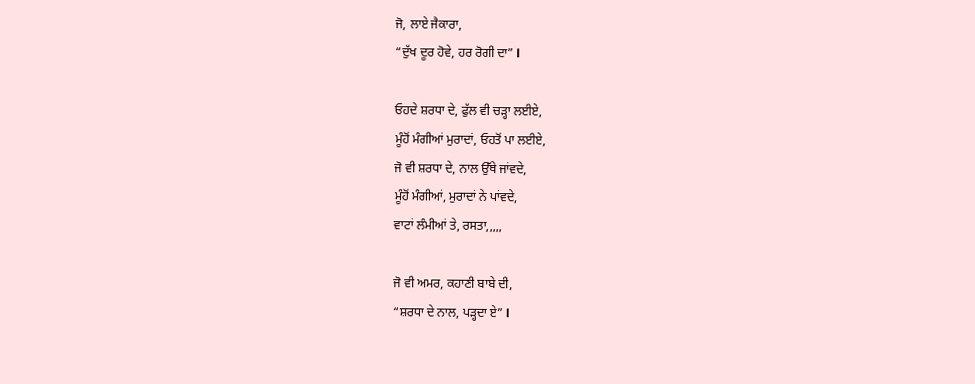ਜੋ, ਲਾਏ ਜੈਕਾਰਾ,
“ਦੁੱਖ ਦੂਰ ਹੋਵੇ, ਹਰ ਰੋਗੀ ਦਾ” l

ਓਹਦੇ ਸ਼ਰਧਾ ਦੇ, ਫੁੱਲ ਵੀ ਚੜ੍ਹਾ ਲਈਏ,
ਮੂੰਹੋਂ ਮੰਗੀਆਂ ਮੁਰਾਦਾਂ, ਓਹਤੋਂ ਪਾ ਲਈਏ,
ਜੋ ਵੀ ਸ਼ਰਧਾ ਦੇ, ਨਾਲ ਉੱਥੇ ਜਾਂਵਦੇ,
ਮੂੰਹੋਂ ਮੰਗੀਆਂ, ਮੁਰਾਦਾਂ ਨੇ ਪਾਂਵਦੇ,
ਵਾਟਾਂ ਲੰਮੀਆਂ ਤੇ, ਰਸਤਾ,,,,,

ਜੋ ਵੀ ਅਮਰ, ਕਹਾਣੀ ਬਾਬੇ ਦੀ,
“ਸ਼ਰਧਾ ਦੇ ਨਾਲ, ਪੜ੍ਹਦਾ ਏ” l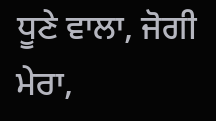ਧੂਣੇ ਵਾਲਾ, ਜੋਗੀ ਮੇਰਾ,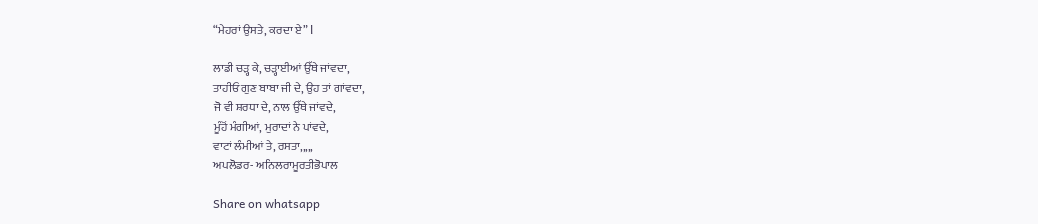“ਮੇਹਰਾਂ ਉਸਤੇ, ਕਰਦਾ ਏ” l

ਲਾਡੀ ਚੜ੍ਹ ਕੇ, ਚੜ੍ਹਾਈਆਂ ਉੱਥੇ ਜਾਂਵਦਾ,
ਤਾਹੀਓਂ ਗੁਣ ਬਾਬਾ ਜੀ ਦੇ, ਉਹ ਤਾਂ ਗਾਂਵਦਾ,
ਜੋ ਵੀ ਸ਼ਰਧਾ ਦੇ, ਨਾਲ ਉੱਥੇ ਜਾਂਵਦੇ,
ਮੂੰਹੋਂ ਮੰਗੀਆਂ, ਮੁਰਾਦਾਂ ਨੇ ਪਾਂਵਦੇ,
ਵਾਟਾਂ ਲੰਮੀਆਂ ਤੇ, ਰਸਤਾ,,,,,
ਅਪਲੋਡਰ- ਅਨਿਲਰਾਮੂਰਤੀਭੋਪਾਲ

Share on whatsapp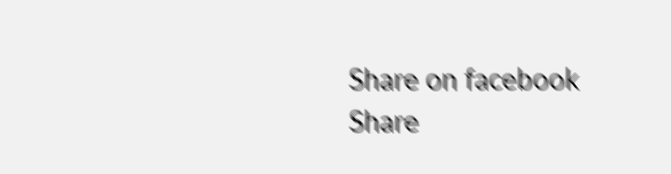Share on facebook
Share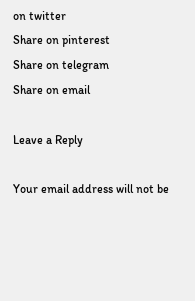on twitter
Share on pinterest
Share on telegram
Share on email

Leave a Reply

Your email address will not be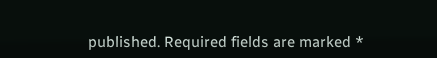published. Required fields are marked *